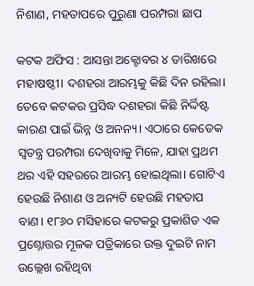ନିଶାଣ, ମହତାପରେ ପୁରୁଣା ପରମ୍ପରା ଛାପ

କଟକ ଅଫିସ : ଆସନ୍ତା ଅକ୍ଟୋବର ୪ ତାରିଖରେ ମହାଷଷ୍ଠୀ। ଦଶହରା ଆରମ୍ଭକୁ କିଛି ଦିନ ରହିଲା। ତେବେ କଟକର ପ୍ରସିଦ୍ଧ ଦଶହରା କିଛି ନିର୍ଦ୍ଦିଷ୍ଟ କାରଣ ପାଇଁ ଭିନ୍ନ ଓ ଅନନ୍ୟ। ଏଠାରେ କେତେକ ସ୍ବତନ୍ତ୍ର ପରମ୍ପରା ଦେଖିବାକୁ ମିଳେ, ଯାହା ପ୍ରଥମ ଥର ଏହି ସହରରେ ଆରମ୍ଭ ହୋଇଥିଲା। ଗୋଟିଏ ହେଉଛି ନିଶାଣ ଓ ଅନ୍ୟଟି ହେଉଛି ମହତାପ ବାଣ। ୧୮୬୦ ମସିହାରେ କଟକରୁ ପ୍ରକାଶିତ ଏକ ପ୍ରଶ୍ନୋତ୍ତର ମୂଳକ ପତ୍ରିକାରେ ଉକ୍ତ ଦୁଇଟି ନାମ ଉଲ୍ଲେଖ ରହିଥିବା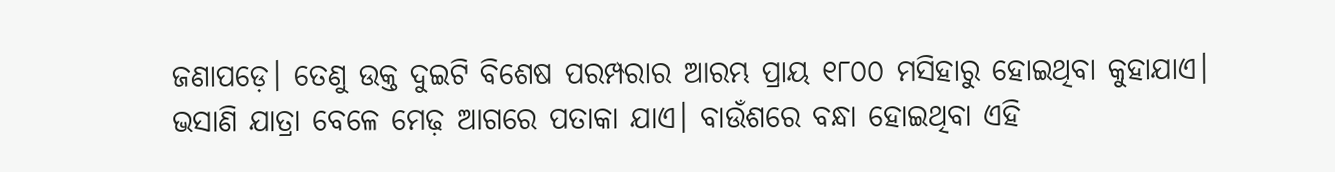ଜଣାପଡ଼େ। ତେଣୁ ଉକ୍ତ ଦୁଇଟି ବିଶେଷ ପରମ୍ପରାର ଆରମ୍ଭ ପ୍ରାୟ ୧୮୦୦ ମସିହାରୁ ହୋଇଥିବା କୁହାଯାଏ।
ଭସାଣି ଯାତ୍ରା ବେଳେ ମେଢ଼ ଆଗରେ ପତାକା ଯାଏ। ବାଉଁଶରେ ବନ୍ଧା ହୋଇଥିବା ଏହି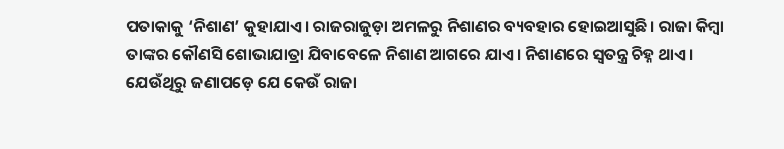ପତାକାକୁ ‘ନିଶାଣ’ କୁହାଯାଏ। ରାଜରାଜୁଡ଼ା ଅମଳରୁ ନିଶାଣର ବ୍ୟବହାର ହୋଇଆସୁଛି। ରାଜା କିମ୍ବା ତାଙ୍କର କୌଣସି ଶୋଭାଯାତ୍ରା ଯିବାବେଳେ ନିଶାଣ ଆଗରେ ଯାଏ। ନିଶାଣରେ ସ୍ବତନ୍ତ୍ର ଚିହ୍ନ ଥାଏ। ଯେଉଁଥିରୁ ଜଣାପଡ଼େ ଯେ କେଉଁ ରାଜା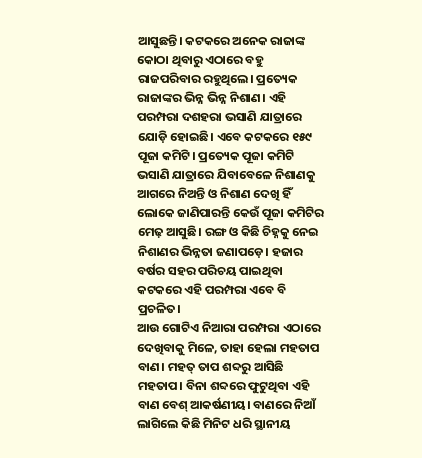ଆସୁଛନ୍ତି। କଟକରେ ଅନେକ ରାଜାଙ୍କ କୋଠା ଥିବାରୁ ଏଠାରେ ବହୁ ରାଜପରିବାର ରହୁଥିଲେ। ପ୍ରତ୍ୟେକ ରାଜାଙ୍କର ଭିନ୍ନ ଭିନ୍ନ ନିଶାଣ। ଏହି ପରମ୍ପରା ଦଶହରା ଭସାଣି ଯାତ୍ରାରେ ଯୋଡ଼ି ହୋଇଛି। ଏବେ କଟକରେ ୧୫୯ ପୂଜା କମିଟି। ପ୍ରତ୍ୟେକ ପୂଜା କମିଟି ଭସାଣି ଯାତ୍ରାରେ ଯିବାବେଳେ ନିଶାଣକୁ ଆଗରେ ନିଅନ୍ତି ଓ ନିଶାଣ ଦେଖି ହିଁ ଲୋକେ ଜାଣିପାରନ୍ତି କେଉଁ ପୂଜା କମିଟିର ମେଢ଼ ଆସୁଛି। ରଙ୍ଗ ଓ କିଛି ଚିହ୍ନକୁ ନେଇ ନିଶାଣର ଭିନ୍ନତା ଜଣାପଡ଼େ। ହଜାର ବର୍ଷର ସହର ପରିଚୟ ପାଇଥିବା କଟକରେ ଏହି ପରମ୍ପରା ଏବେ ବି ପ୍ରଚଳିତ।
ଆଉ ଗୋଟିଏ ନିଆରା ପରମ୍ପରା ଏଠାରେ ଦେଖିବାକୁ ମିଳେ, ତାହା ହେଲା ମହତାପ ବାଣ। ମହତ୍‌ ତାପ ଶବ୍ଦରୁ ଆସିଛି ମହତାପ। ବିନା ଶବ୍ଦରେ ଫୁଟୁଥିବା ଏହି ବାଣ ବେଶ୍‌ ଆକର୍ଷଣୀୟ। ବାଣରେ ନିଆଁ ଲାଗିଲେ କିଛି ମିନିଟ ଧରି ସ୍ଥାନୀୟ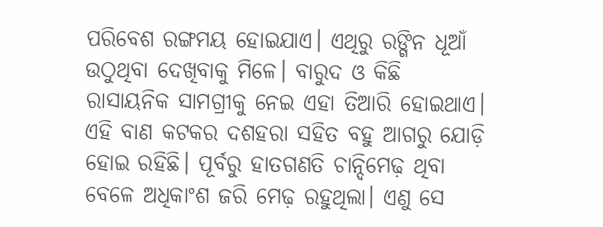ପରିବେଶ ରଙ୍ଗମୟ ହୋଇଯାଏ। ଏଥିରୁ ରଙ୍ଗିନ ଧୂଆଁ ଉଠୁଥିବା ଦେଖିବାକୁ ମିଳେ। ବାରୁଦ ଓ କିଛି ରାସାୟନିକ ସାମଗ୍ରୀକୁ ନେଇ ଏହା ତିଆରି ହୋଇଥାଏ। ଏହି ବାଣ କଟକର ଦଶହରା ସହିତ ବହୁ ଆଗରୁ ଯୋଡ଼ି ହୋଇ ରହିଛି। ପୂର୍ବରୁ ହାତଗଣତି ଚାନ୍ଦିମେଢ଼ ଥିବା ବେଳେ ଅଧିକାଂଶ ଜରି ମେଢ଼ ରହୁଥିଲା। ଏଣୁ ସେ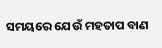ସମୟରେ ଯେଉଁ ମହତାପ ବାଣ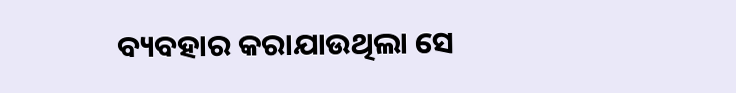ବ୍ୟବହାର କରାଯାଉଥିଲା ସେ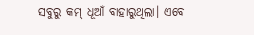ସବୁରୁ କମ୍‌ ଧୂଆଁ ବାହାରୁଥିଲା। ଏବେ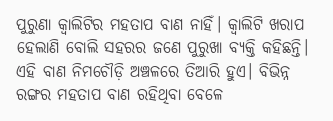ପୁରୁଣା କ୍ବାଲିଟିର ମହତାପ ବାଣ ନାହିଁ। କ୍ବାଲିଟି ଖରାପ ହେଲାଣି ବୋଲି ସହରର ଜଣେ ପୁରୁଖା ବ୍ୟକ୍ତି କହିଛନ୍ତି। ଏହି ବାଣ ନିମଚୌଡ଼ି ଅଞ୍ଚଳରେ ତିଆରି ହୁଏ। ବିଭିନ୍ନ ରଙ୍ଗର ମହତାପ ବାଣ ରହିଥିବା ବେଳେ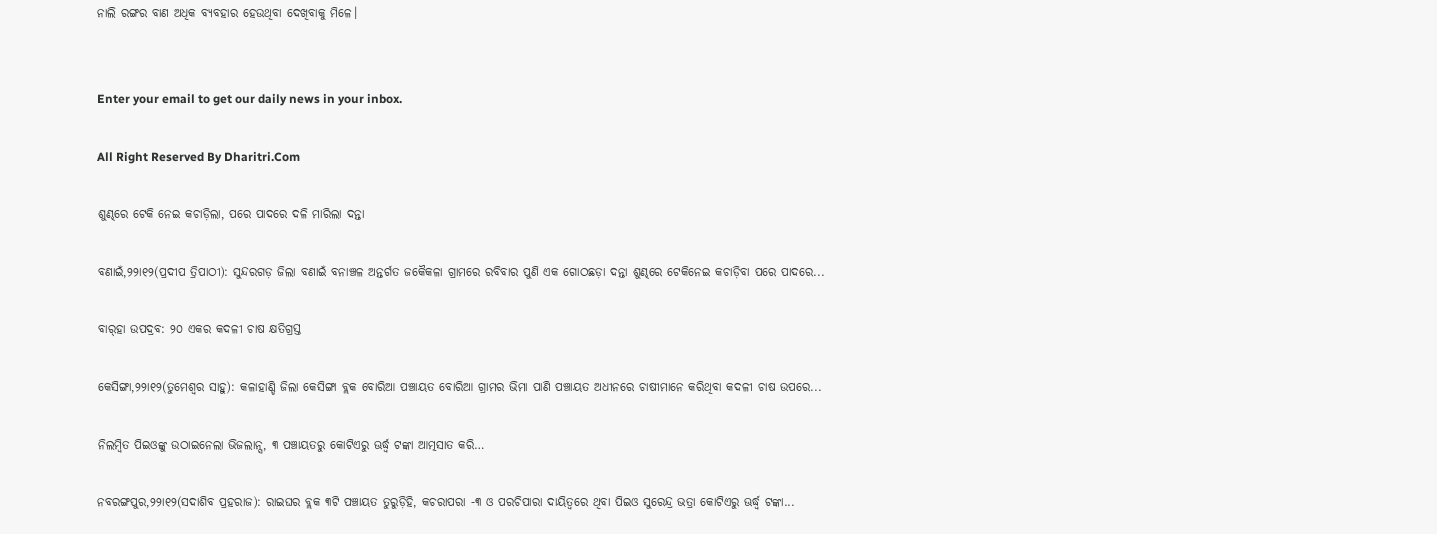ନାଲି ରଙ୍ଗର ବାଣ ଅଧିକ ବ୍ୟବହାର ହେଉଥିବା ଦେଖିବାକୁ ମିଳେ।


Enter your email to get our daily news in your inbox.

All Right Reserved By Dharitri.Com

ଶୁଣ୍ଢରେ ଟେକି ନେଇ କଚାଡ଼ିଲା, ପରେ ପାଦରେ ଦଳି ମାରିଲା ଦନ୍ତା

ବଣାଇଁ,୨୨ା୧୨(ପ୍ରଦୀପ ତ୍ରିପାଠୀ): ସୁନ୍ଦରଗଡ଼ ଜିଲା ବଣାଇଁ ବନାଞ୍ଚଳ ଅନ୍ତର୍ଗତ ଜକୈକଳା ଗ୍ରାମରେ ରବିବାର ପୁଣି ଏକ ଗୋଠଛଡ଼ା ଦନ୍ତା ଶୁଣ୍ଢରେ ଟେକିନେଇ କଚାଡ଼ିବା ପରେ ପାଦରେ...

ବାର୍‌ହା ଉପଦ୍ରବ: ୨୦ ଏକର କଦଳୀ ଚାଷ କ୍ଷତିଗ୍ରସ୍ତ

କେସିଙ୍ଗା,୨୨ା୧୨(ତୁମେଶ୍ୱର ସାହୁ): କଳାହାଣ୍ଡି ଜିଲା କେସିଙ୍ଗା ବ୍ଲକ ବୋରିଆ ପଞ୍ଚାୟତ ବୋରିଆ ଗ୍ରାମର ଭିମା ପାଣି ପଞ୍ଚାୟତ ଅଧୀନରେ ଚାଷୀମାନେ କରିଥିବା କଦଳୀ ଚାଷ ଉପରେ...

ନିଲମ୍ବିତ ପିଇଓଙ୍କୁ ଉଠାଇନେଲା ଭିଜଲାନ୍ସ, ୩ ପଞ୍ଚାୟତରୁ କୋଟିଏରୁ ଊର୍ଦ୍ଧ୍ୱ ଟଙ୍କା ଆତ୍ମସାତ କରି…

ନବରଙ୍ଗପୁର,୨୨ା୧୨(ସଦାଶିବ ପ୍ରହରାଜ): ରାଇଘର ବ୍ଲକ ୩ଟି ପଞ୍ଚାୟତ ତୁରୁଡ଼ିହି, କଚରାପରା -୩ ଓ ପରଚିପାରା ଦାୟିତ୍ୱରେ ଥିବା ପିଇଓ ସୁରେନ୍ଦ୍ର ଭତ୍ରା କୋଟିଏରୁ ଊର୍ଦ୍ଧ୍ୱ ଟଙ୍କା...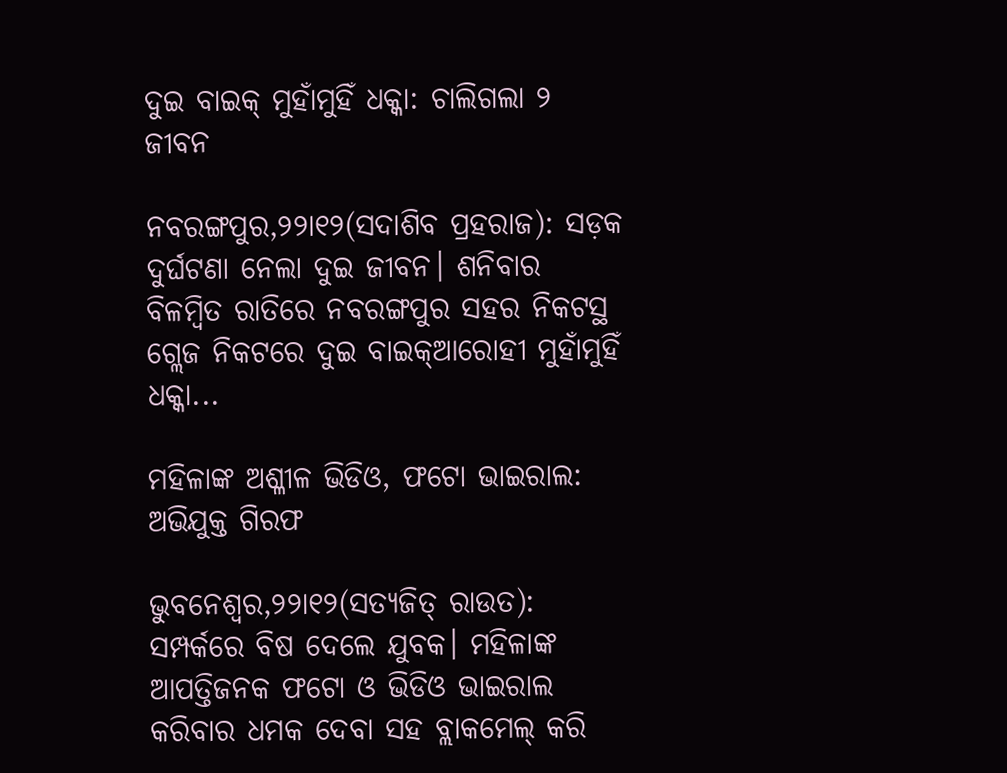ଦୁଇ ବାଇକ୍‌ ମୁହାଁମୁହିଁ ଧକ୍କା: ଚାଲିଗଲା ୨ ଜୀବନ

ନବରଙ୍ଗପୁର,୨୨ା୧୨(ସଦାଶିବ ପ୍ରହରାଜ): ସଡ଼କ ଦୁର୍ଘଟଣା ନେଲା ଦୁଇ ଜୀବନ। ଶନିବାର ବିଳମ୍ବିତ ରାତିରେ ନବରଙ୍ଗପୁର ସହର ନିକଟସ୍ଥ ଗ୍ଲେଜ ନିକଟରେ ଦୁଇ ବାଇକ୍‌ଆରୋହୀ ମୁହାଁମୁହିଁ ଧକ୍କା...

ମହିଳାଙ୍କ ଅଶ୍ଳୀଳ ଭିଡିଓ, ଫଟୋ ଭାଇରାଲ: ଅଭିଯୁକ୍ତ ଗିରଫ

ଭୁବନେଶ୍ୱର,୨୨ା୧୨(ସତ୍ୟଜିତ୍‌ ରାଉତ): ସମ୍ପର୍କରେ ବିଷ ଦେଲେ ଯୁବକ। ମହିଳାଙ୍କ ଆପତ୍ତିଜନକ ଫଟୋ ଓ ଭିଡିଓ ଭାଇରାଲ କରିବାର ଧମକ ଦେବା ସହ ବ୍ଲାକମେଲ୍‌ କରି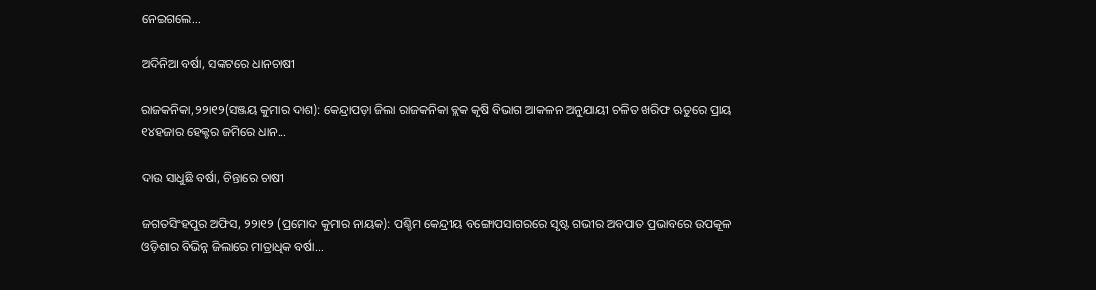ନେଇଗଲେ...

ଅଦିନିଆ ବର୍ଷା, ସଙ୍କଟରେ ଧାନଚାଷୀ

ରାଜକନିକା,୨୨ା୧୨(ସଞ୍ଜୟ କୁମାର ଦାଶ): କେନ୍ଦ୍ରାପଡ଼ା ଜିଲା ରାଜକନିକା ବ୍ଲକ କୃଷି ବିଭାଗ ଆକଳନ ଅନୁଯାୟୀ ଚଳିତ ଖରିଫ ଋତୁରେ ପ୍ରାୟ ୧୪ହଜାର ହେକ୍ଟର ଜମିରେ ଧାନ...

ଦାଉ ସାଧୁଛି ବର୍ଷା, ଚିନ୍ତାରେ ଚାଷୀ

ଜଗତସିଂହପୁର ଅଫିସ, ୨୨ା୧୨ (ପ୍ରମୋଦ କୁମାର ନାୟକ): ପଶ୍ଚିମ କେନ୍ଦ୍ରୀୟ ବଙ୍ଗୋପସାଗରରେ ସୃଷ୍ଟ ଗଭୀର ଅବପାତ ପ୍ରଭାବରେ ଉପକୂଳ ଓଡ଼ିଶାର ବିଭିନ୍ନ ଜିଲାରେ ମାତ୍ରାଧିକ ବର୍ଷା...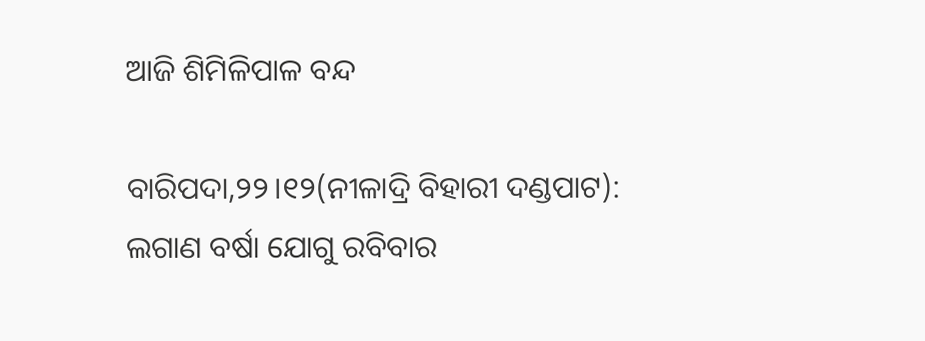ଆଜି ଶିମିଳିପାଳ ବନ୍ଦ

ବାରିପଦା,୨୨।୧୨(ନୀଳାଦ୍ରି ବିହାରୀ ଦଣ୍ଡପାଟ): ଲଗାଣ ବର୍ଷା ଯୋଗୁ ରବିବାର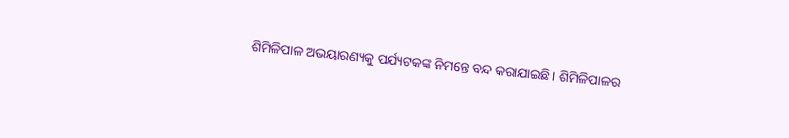ଶିମିଳିପାଳ ଅଭୟାରଣ୍ୟକୁ ପର୍ଯ୍ୟଟକଙ୍କ ନିମନ୍ତେ ବନ୍ଦ କରାଯାଇଛି। ଶିମିଳିପାଳର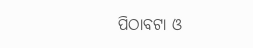ପିଠାବଟା ଓ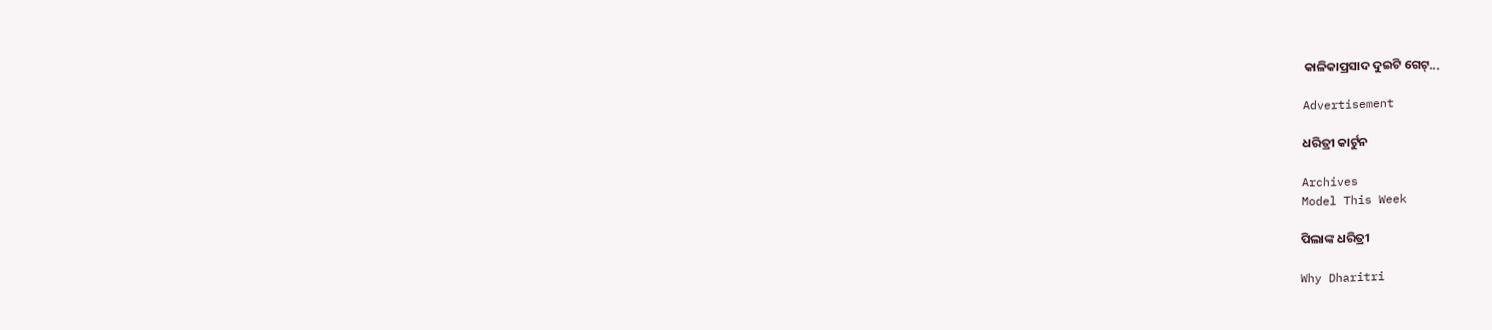କାଳିକାପ୍ରସାଦ ଦୁଇଟି ଗେଟ୍‌...

Advertisement

ଧରିତ୍ରୀ କାର୍ଟୁନ

Archives
Model This Week

ପିଲାଙ୍କ ଧରିତ୍ରୀ

Why Dharitri